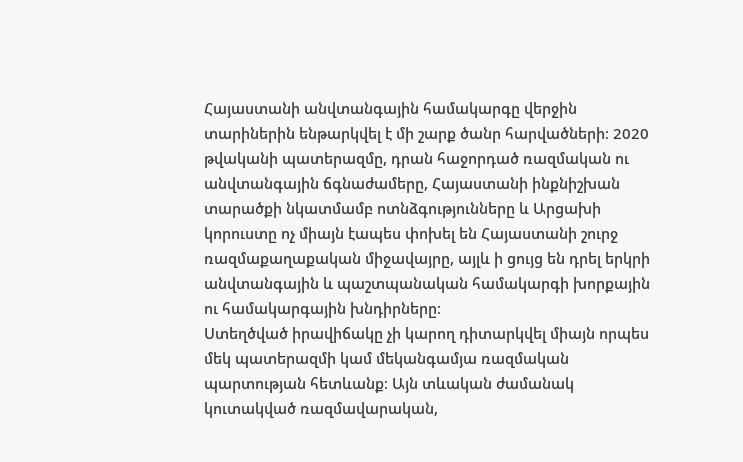Հայաստանի անվտանգային համակարգը վերջին տարիներին ենթարկվել է մի շարք ծանր հարվածների։ 2020 թվականի պատերազմը, դրան հաջորդած ռազմական ու անվտանգային ճգնաժամերը, Հայաստանի ինքնիշխան տարածքի նկատմամբ ոտնձգությունները և Արցախի կորուստը ոչ միայն էապես փոխել են Հայաստանի շուրջ ռազմաքաղաքական միջավայրը, այլև ի ցույց են դրել երկրի անվտանգային և պաշտպանական համակարգի խորքային ու համակարգային խնդիրները։
Ստեղծված իրավիճակը չի կարող դիտարկվել միայն որպես մեկ պատերազմի կամ մեկանգամյա ռազմական պարտության հետևանք։ Այն տևական ժամանակ կուտակված ռազմավարական,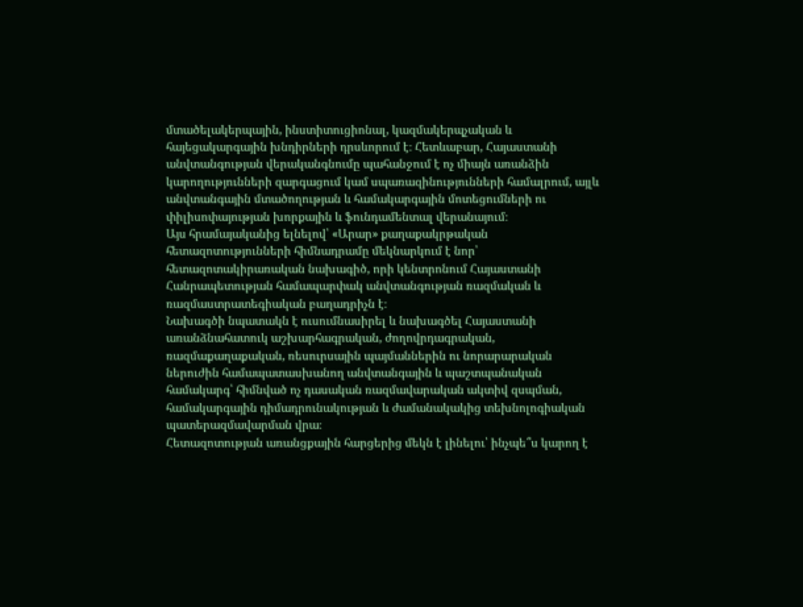մտածելակերպային, ինստիտուցիոնալ, կազմակերպչական և հայեցակարգային խնդիրների դրսևորում է։ Հետևաբար, Հայաստանի անվտանգության վերականգնումը պահանջում է ոչ միայն առանձին կարողությունների զարգացում կամ սպառազինությունների համալրում, այլև անվտանգային մտածողության և համակարգային մոտեցումների ու փիլիսոփայության խորքային և ֆունդամենտալ վերանայում։
Այս հրամայականից ելնելով՝ «Արար» քաղաքակրթական հետազոտությունների հիմնադրամը մեկնարկում է նոր՝ հետազոտակիրառական նախագիծ, որի կենտրոնում Հայաստանի Հանրապետության համապարփակ անվտանգության ռազմական և ռազմաստրատեգիական բաղադրիչն է։
Նախագծի նպատակն է ուսումնասիրել և նախագծել Հայաստանի առանձնահատուկ աշխարհագրական, ժողովրդագրական, ռազմաքաղաքական, ռեսուրսային պայմաններին ու նորարարական ներուժին համապատասխանող անվտանգային և պաշտպանական համակարգ՝ հիմնված ոչ դասական ռազմավարական ակտիվ զսպման, համակարգային դիմադրունակության և ժամանակակից տեխնոլոգիական պատերազմավարման վրա։
Հետազոտության առանցքային հարցերից մեկն է լինելու՝ ինչպե՞ս կարող է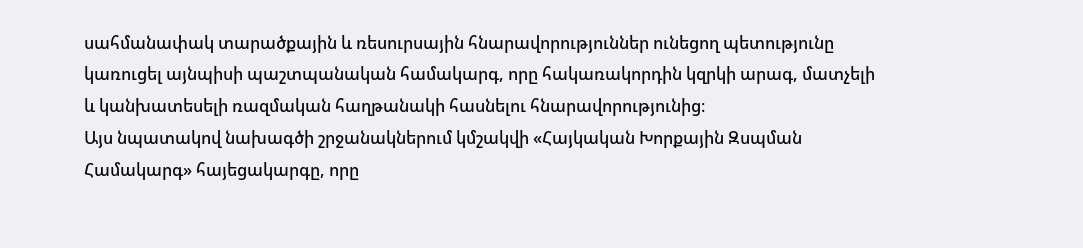սահմանափակ տարածքային և ռեսուրսային հնարավորություններ ունեցող պետությունը կառուցել այնպիսի պաշտպանական համակարգ, որը հակառակորդին կզրկի արագ, մատչելի և կանխատեսելի ռազմական հաղթանակի հասնելու հնարավորությունից։
Այս նպատակով նախագծի շրջանակներում կմշակվի «Հայկական Խորքային Զսպման Համակարգ» հայեցակարգը, որը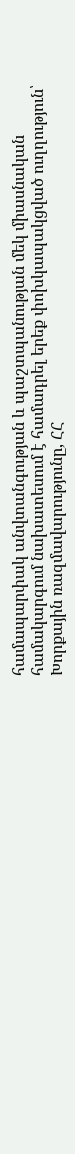համապարփակ անվտանգության և պաշտպանության մեկ միասնական համակարգում նախատեսում է համադրել երեք փոխկապակցված ուղղություն՝ Խորքային ռազմավարությունը, ՀՀ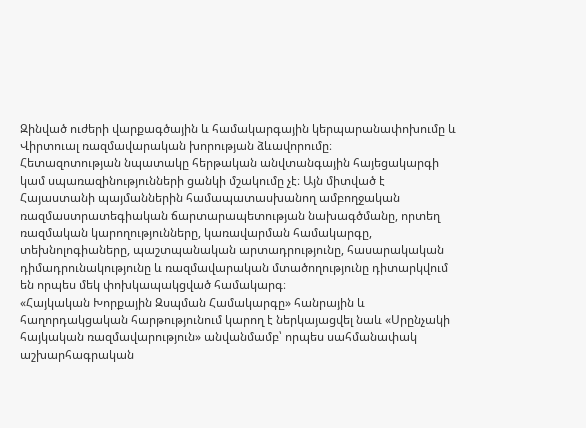Զինված ուժերի վարքագծային և համակարգային կերպարանափոխումը և Վիրտուալ ռազմավարական խորության ձևավորումը։
Հետազոտության նպատակը հերթական անվտանգային հայեցակարգի կամ սպառազինությունների ցանկի մշակումը չէ։ Այն միտված է Հայաստանի պայմաններին համապատասխանող ամբողջական ռազմաստրատեգիական ճարտարապետության նախագծմանը, որտեղ ռազմական կարողությունները, կառավարման համակարգը, տեխնոլոգիաները, պաշտպանական արտադրությունը, հասարակական դիմադրունակությունը և ռազմավարական մտածողությունը դիտարկվում են որպես մեկ փոխկապակցված համակարգ։
«Հայկական Խորքային Զսպման Համակարգը» հանրային և հաղորդակցական հարթությունում կարող է ներկայացվել նաև «Սրընչակի հայկական ռազմավարություն» անվանմամբ՝ որպես սահմանափակ աշխարհագրական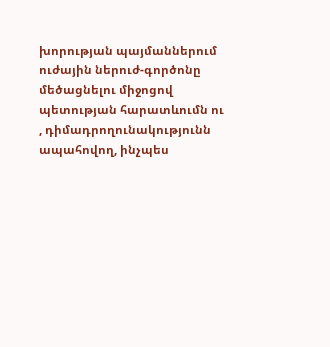խորության պայմաններում ուժային ներուժ-գործոնը մեծացնելու միջոցով պետության հարատևումն ու , դիմադրողունակությունն ապահովող, ինչպես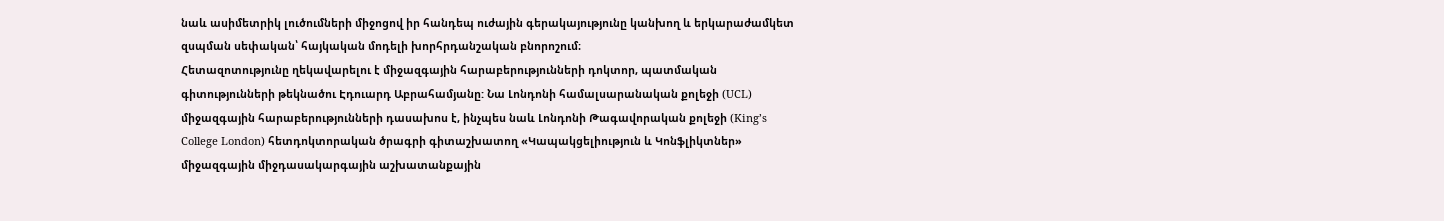նաև ասիմետրիկ լուծումների միջոցով իր հանդեպ ուժային գերակայությունը կանխող և երկարաժամկետ զսպման սեփական՝ հայկական մոդելի խորհրդանշական բնորոշում։
Հետազոտությունը ղեկավարելու է միջազգային հարաբերությունների դոկտոր, պատմական գիտությունների թեկնածու Էդուարդ Աբրահամյանը: Նա Լոնդոնի համալսարանական քոլեջի (UCL) միջազգային հարաբերությունների դասախոս է, ինչպես նաև Լոնդոնի Թագավորական քոլեջի (King’s College London) հետդոկտորական ծրագրի գիտաշխատող «Կապակցելիություն և Կոնֆլիկտներ» միջազգային միջդասակարգային աշխատանքային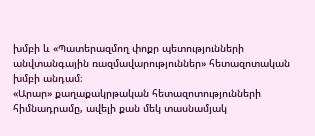խմբի և «Պատերազմող փոքր պետությունների անվտանգային ռազմավարություններ» հետազոտական խմբի անդամ։
«Արար» քաղաքակրթական հետազոտությունների հիմնադրամը, ավելի քան մեկ տասնամյակ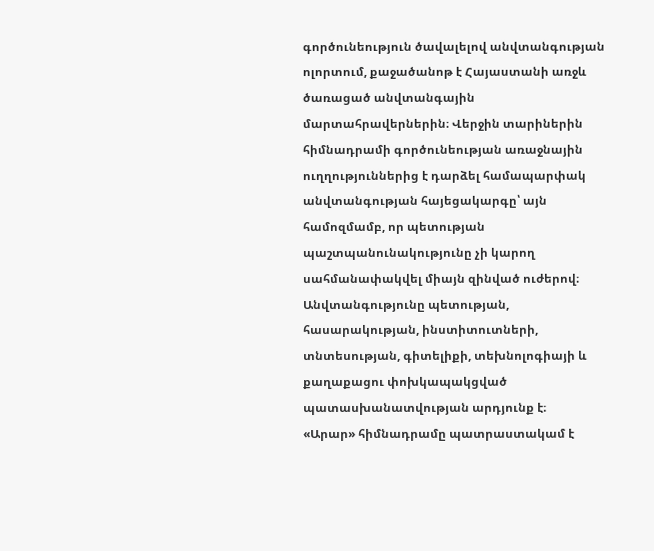գործունեություն ծավալելով անվտանգության ոլորտում, քաջածանոթ է Հայաստանի առջև ծառացած անվտանգային մարտահրավերներին։ Վերջին տարիներին հիմնադրամի գործունեության առաջնային ուղղություններից է դարձել համապարփակ անվտանգության հայեցակարգը՝ այն համոզմամբ, որ պետության պաշտպանունակությունը չի կարող սահմանափակվել միայն զինված ուժերով։ Անվտանգությունը պետության, հասարակության, ինստիտուտների, տնտեսության, գիտելիքի, տեխնոլոգիայի և քաղաքացու փոխկապակցված պատասխանատվության արդյունք է։
«Արար» հիմնադրամը պատրաստակամ է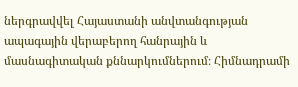ներգրավվել Հայաստանի անվտանգության ապագային վերաբերող հանրային և մասնագիտական քննարկումներում։ Հիմնադրամի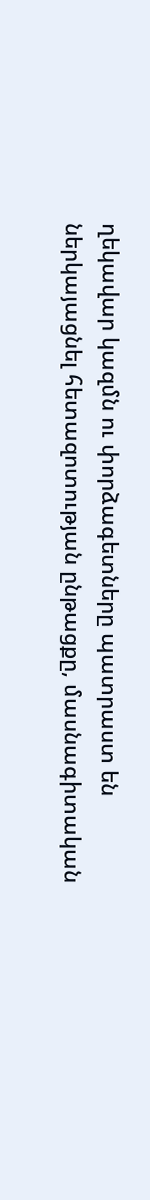ղեկավար կազմն ու փորձագետները պատրաստ են ներկայացնել հետազոտության ընթացքը, մասնագիտական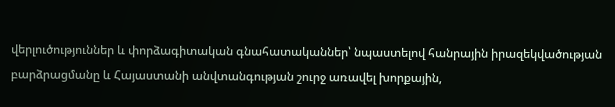վերլուծություններ և փորձագիտական գնահատականներ՝ նպաստելով հանրային իրազեկվածության բարձրացմանը և Հայաստանի անվտանգության շուրջ առավել խորքային,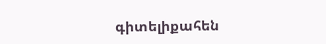գիտելիքահեն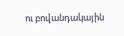ու բովանդակային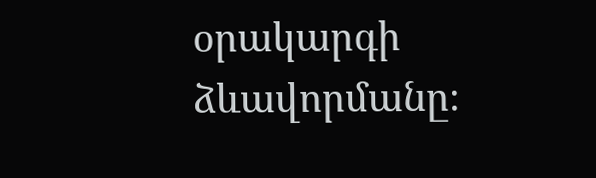օրակարգի ձևավորմանը։